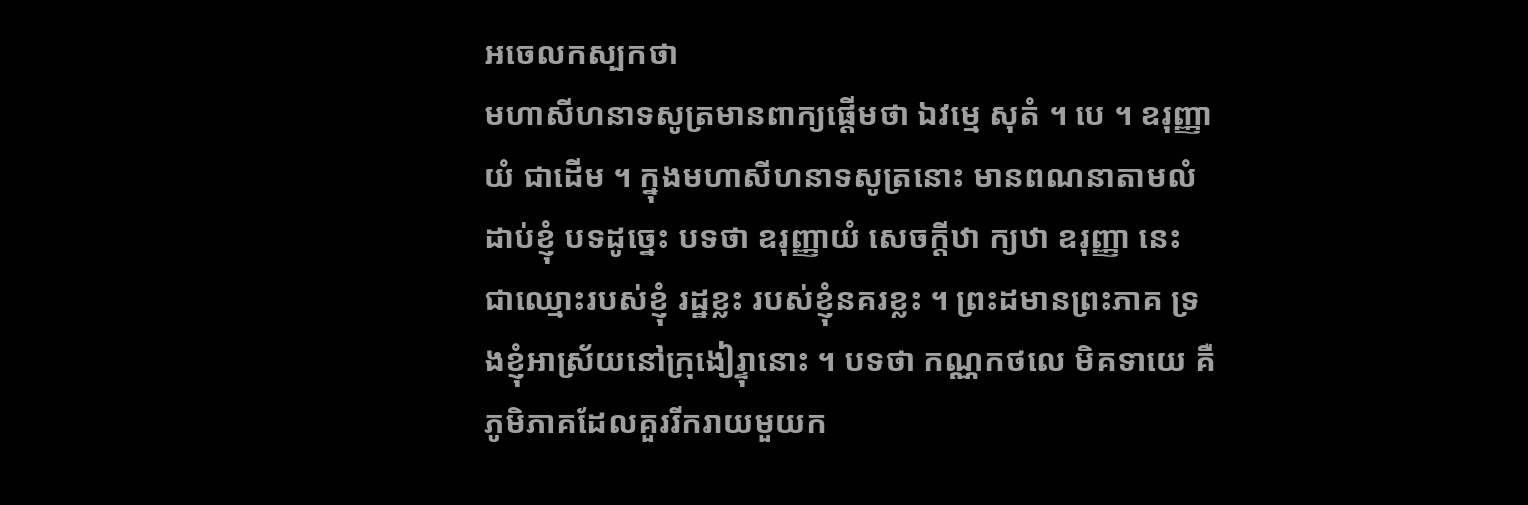អចេលកស្បកថា
មហាសីហនាទសូត្រមានពាក្យផ្តើមថា ឯវម្មេ សុតំ ។ បេ ។ ឧរុញ្ញាយំ ជាដើម ។ ក្នុងមហាសីហនាទសូត្រនោះ មានពណនាតាមលំដាប់ខ្ញុំ បទដូច្នេះ បទថា ឧរុញ្ញាយំ សេចក្តីឋា ក្យឋា ឧរុញ្ញា នេះ ជាឈ្មោះរបស់ខ្ញុំ រដ្ឋខ្លះ របស់ខ្ញុំនគរខ្លះ ។ ព្រះដមានព្រះភាគ ទ្រងខ្ញុំអាស្រ័យនៅក្រុងៀរ្ទុានោះ ។ បទថា កណ្ណកថលេ មិគទាយេ គឺភូមិភាគដែលគួររីករាយមួយក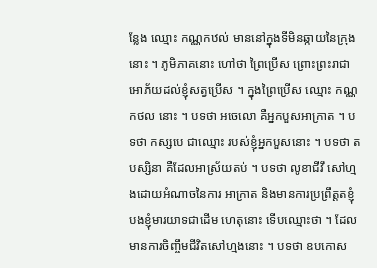ន្លែង ឈ្មោះ កណ្ណកឋល់ មាននៅក្នុងទីមិនឆ្កាយនៃក្រុងនោះ ។ ភូមិភាគនោះ ហៅថា ព្រៃប្រើស ព្រោះព្រះរាជាអោភ័យដល់ខ្ញុំសត្វប្រើស ។ ក្នុងព្រៃប្រើស ឈ្មោះ កណ្ណកថល នោះ ។ បទថា អចេលោ គឺអ្នកបួសអាក្រាត ។ បទថា កស្សបេ ជាឈ្មោះ របស់ខ្ញុំអ្នកបួសនោះ ។ បទថា តបស្សិនា គឺដែលអាស្រ័យតប់ ។ បទថា លូខាជីវឹ សៅហ្មងដោយអំណាចនៃការ អាក្រាត និងមានការប្រព្រឹត្តតខ្ញុំបងខ្ញុំមារយាទជាដើម ហេតុនោះ ទើបឈ្មោះថា ។ ដែលមានការចិញ្ចឹមជីវិតសៅហ្មងនោះ ។ បទថា ឧបកោស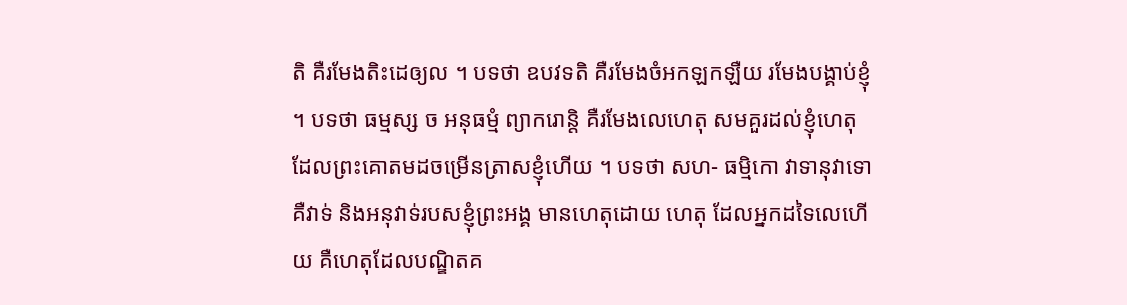តិ គឺរមែងតិះដេឲ្យល ។ បទថា ឧបវទតិ គឺរមែងចំអកឡកឡឺយ រមែងបង្គាប់ខ្ញុំ ។ បទថា ធម្មស្ស ច អនុធម្មំ ព្យាករោន្តិ គឺរមែងលេហេតុ សមគួរដល់ខ្ញុំហេតុ ដែលព្រះគោតមដចម្រើនត្រាសខ្ញុំហើយ ។ បទថា សហ- ធម្មិកោ វាទានុវាទោ គឺវាទ់ និងអនុវាទ់របសខ្ញុំព្រះអង្គ មានហេតុដោយ ហេតុ ដែលអ្នកដទៃលេហើយ គឺហេតុដែលបណ្ឌិតគ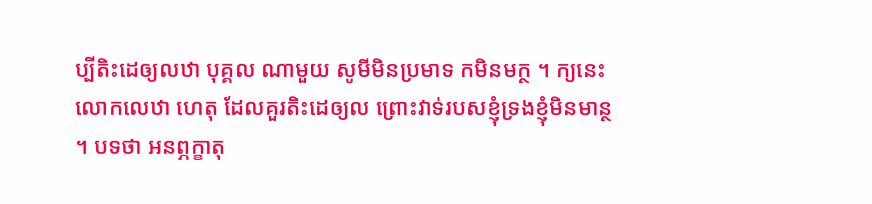ប្បីតិះដេឲ្យលឋា បុគ្គល ណាមួយ សូមីមិនប្រមាទ កមិនមក្ថ ។ ក្យនេះ លោកលេឋា ហេតុ ដែលគួរតិះដេឲ្យល ព្រោះវាទ់របសខ្ញុំទ្រងខ្ញុំមិនមាន្ថ ។ បទថា អនព្ភក្ខាតុ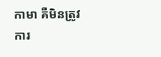កាមា គឺមិនត្រូវការ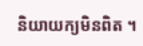និយាយក្យមិនពិត ។